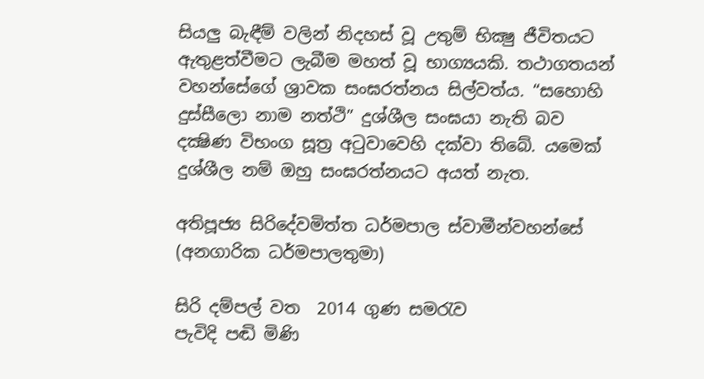සියලු බැඳීම් වලින් නිදහස් වූ උතුම් භික්‍ෂු ජීවිතයට ඇතුළත්වීමට ලැබීම මහත් වූ භාග්‍යයකි. තථාගතයන් වහන්සේගේ ශ්‍රාවක සංඝරත්නය සිල්වත්ය. “සහොහි දුස්සීලො නාම නත්ථි” දුශ්ශීල සංඝයා නැති බව දක්‍ෂිණ විභංග සූත්‍ර අටුවාවෙහි දක්වා තිබේ. යමෙක් දුශ්ශීල නම් ඔහු සංඝරත්නයට අයත් නැත.

අතිපූජ්‍ය සිරිදේවමිත්ත ධර්මපාල ස්වාමීන්වහන්සේ (අනගාරික ධර්මපාලතුමා)

සිරි දම්පල් වත  2014 ගුණ සමරැව
පැවිදි පඬි මිණි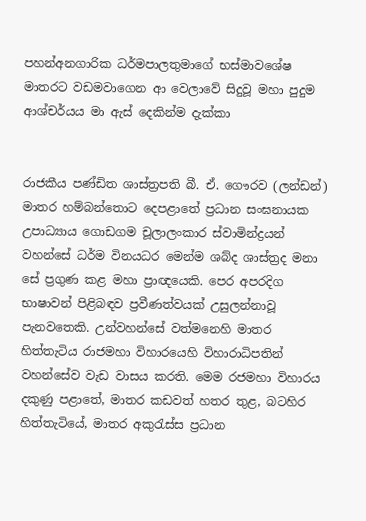පහන්අනගාරික ධර්මපාලතුමාගේ භස්‌මාවශේෂ මාතරට වඩමවාගෙන ආ වෙලාවේ සිදුවූ මහා පුදුම ආශ්චර්යය මා ඇස්‌ දෙකින්ම දැක්‌කා


රාජකීය පණ්‌ඩිත ශාස්‌ත්‍රපති බී. ඒ. ගෞරව (ලන්ඩන්) මාතර හම්බන්තොට දෙපළාතේ ප්‍රධාන සංඝනායක උපාධ්‍යාය ගොඩගම චූලාලංකාර ස්‌වාමින්ද්‍රයන් වහන්සේ ධර්ම විනයධර මෙන්ම ශබ්ද ශාස්‌ත්‍රද මනා සේ ප්‍රගුණ කළ මහා ප්‍රාඥයෙකි. පෙර අපරදිග භාෂාවන් පිළිබඳව ප්‍රවීණත්වයක්‌ උසුලන්නාවූ පැනවතෙකි. උන්වහන්සේ වත්මනෙහි මාතර හිත්තැටිය රාජමහා විහාරයෙහි විහාරාධිපතින් වහන්සේව වැඩ වාසය කරති. මෙම රජමහා විහාරය දකුණු පළාතේ, මාතර කඩවත් හතර තුළ, බටහිර හිත්තැටියේ, මාතර අකුරැස්‌ස ප්‍රධාන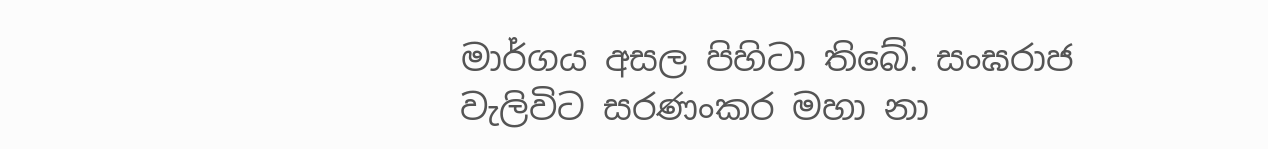මාර්ගය අසල පිහිටා තිබේ. සංඝරාජ වැලිවිට සරණංකර මහා නා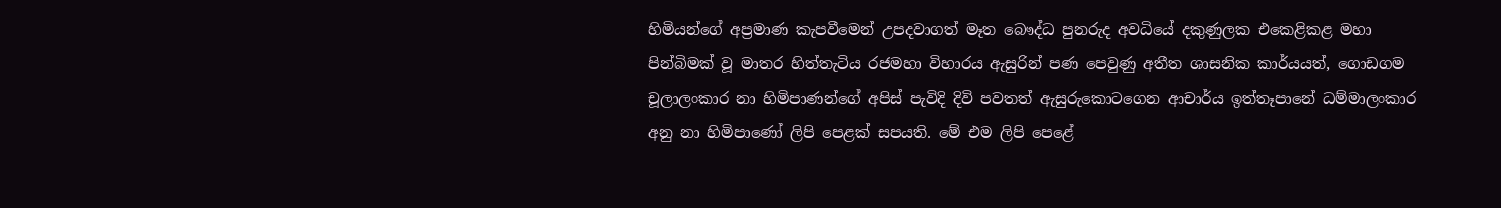හිමියන්ගේ අප්‍රමාණ කැපවීමෙන් උපදවාගත් මෑත බෞද්ධ පුනරුද අවධියේ දකුණුලක එකෙළිකළ මහා පින්බිමක්‌ වූ මාතර හිත්තැටිය රජමහා විහාරය ඇසුරින් පණ පෙවුණු අතීත ශාසනික කාර්යයත්, ගොඩගම චූලාලංකාර නා හිමිපාණන්ගේ අපිස්‌ පැවිදි දිවි පවතත් ඇසුරුකොටගෙන ආචාර්ය ඉත්තෑපානේ ධම්මාලංකාර අනු නා හිමිපාණෝ ලිපි පෙළක්‌ සපයති. මේ එම ලිපි පෙළේ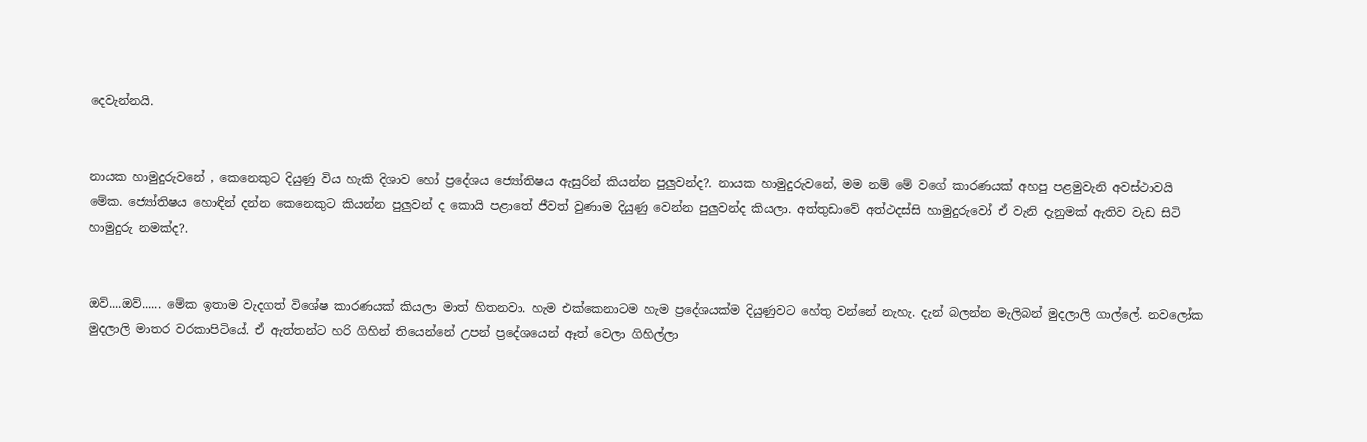දෙවැන්නයි.


නායක හාමුදුරුවනේ , කෙනෙකුට දියුණු විය හැකි දිශාව හෝ ප්‍රදේශය ජ්‍යෝතිෂය ඇසුරින් කියන්න පුලුවන්ද?. නායක හාමුදුරුවනේ, මම නම් මේ වගේ කාරණයක්‌ අහපු පළමුවැනි අවස්‌ථාවයි මේක. ජ්‍යෝතිෂය හොඳින් දන්න කෙනෙකුට කියන්න පුලුවන් ද කොයි පළාතේ ජීවත් වුණාම දියුණු වෙන්න පුලුවන්ද කියලා. අත්තුඩාවේ අත්ථදස්‌සි හාමුදුරුවෝ ඒ වැනි දැනුමක්‌ ඇතිව වැඩ සිටි හාමුදුරු නමක්‌ද?.


ඔව්....ඔව්...... මේක ඉතාම වැදගත් විශේෂ කාරණයක්‌ කියලා මාත් හිතනවා. හැම එක්‌කෙනාටම හැම ප්‍රදේශයක්‌ම දියුණුවට හේතු වන්නේ නැහැ. දැන් බලන්න මැලිබන් මුදලාලි ගාල්ලේ. නවලෝක මුදලාලි මාතර වරකාපිටියේ. ඒ ඇත්තන්ට හරි ගිහින් තියෙන්නේ උපන් ප්‍රදේශයෙන් ඈත් වෙලා ගිහිල්ලා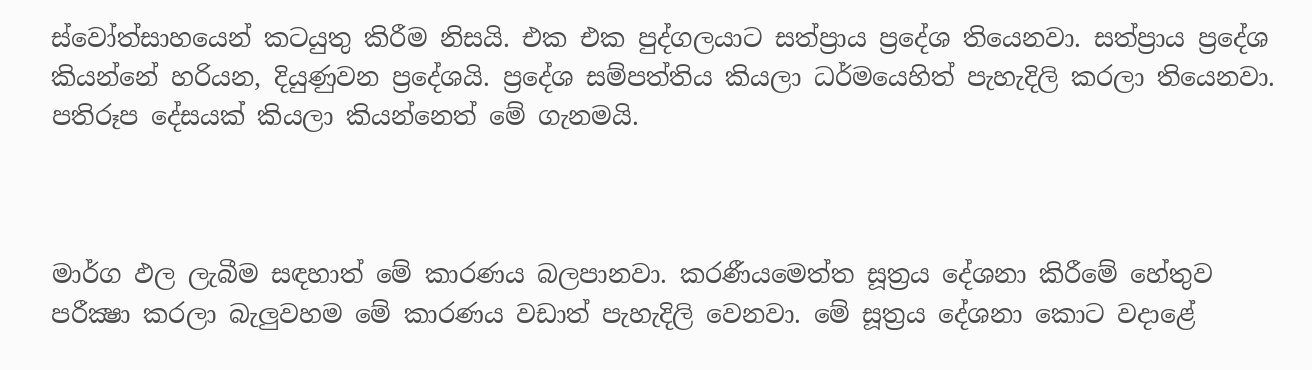ස්‌වෝත්සාහයෙන් කටයුතු කිරීම නිසයි. එක එක පුද්ගලයාට සත්ප්‍රාය ප්‍රදේශ තියෙනවා. සත්ප්‍රාය ප්‍රදේශ කියන්නේ හරියන, දියුණුවන ප්‍රදේශයි. ප්‍රදේශ සම්පත්තිය කියලා ධර්මයෙහිත් පැහැදිලි කරලා තියෙනවා. පතිරූප දේසයක්‌ කියලා කියන්නෙත් මේ ගැනමයි.



මාර්ග ඵල ලැබීම සඳහාත් මේ කාරණය බලපානවා. කරණීයමෙත්ත සූත්‍රය දේශනා කිරීමේ හේතුව පරීක්‍ෂා කරලා බැලුවහම මේ කාරණය වඩාත් පැහැදිලි වෙනවා. මේ සූත්‍රය දේශනා කොට වදාළේ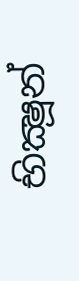භික්‍ෂූන්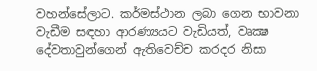වහන්සේලාට. කර්මස්‌ථාන ලබා ගෙන භාවනා වැඩීම සඳහා ආරණ්‍යයට වැඩියත්, වෘක්‍ෂ දේවතාවුන්ගෙන් ඇතිවෙච්ච කරදර නිසා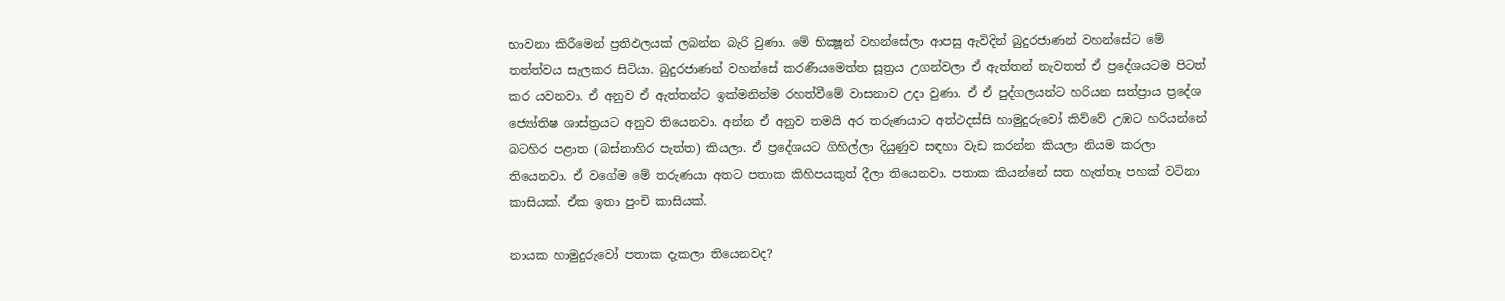භාවනා කිරීමෙන් ප්‍රතිඵලයක්‌ ලබන්න බැරි වුණා. මේ භික්‍ෂූන් වහන්සේලා ආපසු ඇවිදින් බුදුරජාණන් වහන්සේට මේ තත්ත්වය සැලකර සිටියා. බුදුරජාණන් වහන්සේ කරණීයමෙත්ත සූත්‍රය උගන්වලා ඒ ඇත්තන් නැවතත් ඒ ප්‍රදේශයටම පිටත් කර යවනවා. ඒ අනුව ඒ ඇත්තන්ට ඉක්‌මනින්ම රහත්වීමේ වාසනාව උදා වුණා. ඒ ඒ පුද්ගලයන්ට හරියන සත්ප්‍රාය ප්‍රදේශ ජ්‍යෝතිෂ ශාස්‌ත්‍රයට අනුව තියෙනවා. අන්න ඒ අනුව තමයි අර තරුණයාට අත්ථදස්‌සි හාමුදුරුවෝ කිව්වේ උඹට හරියන්නේ බටහිර පළාත (බස්‌නාහිර පැත්ත) කියලා. ඒ ප්‍රදේශයට ගිහිල්ලා දියුණුව සඳහා වැඩ කරන්න කියලා නියම කරලා තියෙනවා. ඒ වගේම මේ තරුණයා අතට පතාක කිහිපයකුත් දීලා තියෙනවා. පතාක කියන්නේ සත හැත්තෑ පහක්‌ වටිනා කාසියක්‌. ඒක ඉතා පුංචි කාසියක්‌.

නායක හාමුදුරුවෝ පතාක දැකලා තියෙනවද?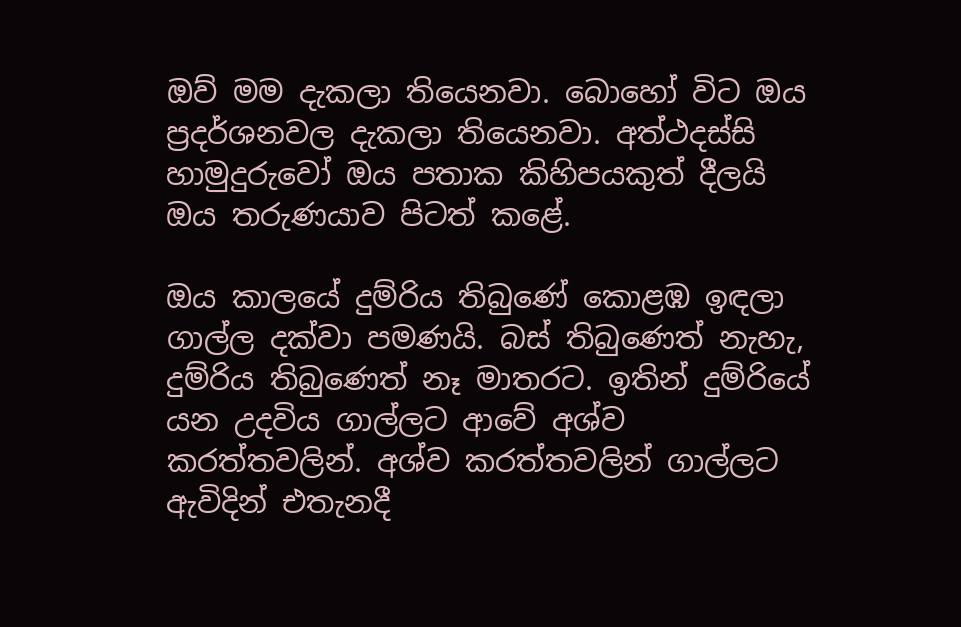ඔව් මම දැකලා තියෙනවා. බොහෝ විට ඔය ප්‍රදර්ශනවල දැකලා තියෙනවා. අත්ථදස්‌සි හාමුදුරුවෝ ඔය පතාක කිහිපයකුත් දීලයි ඔය තරුණයාව පිටත් කළේ.

ඔය කාලයේ දුම්රිය තිබුණේ කොළඹ ඉඳලා ගාල්ල දක්‌වා පමණයි. බස්‌ තිබුණෙත් නැහැ, දුම්රිය තිබුණෙත් නෑ මාතරට. ඉතින් දුම්රියේ යන උදවිය ගාල්ලට ආවේ අශ්ව කරත්තවලින්. අශ්ව කරත්තවලින් ගාල්ලට ඇවිදින් එතැනදී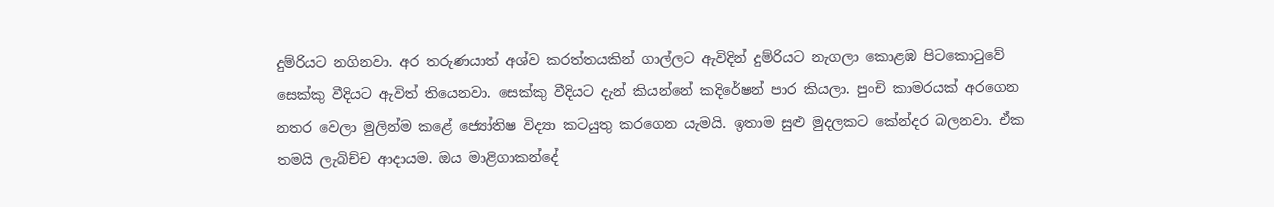දුම්රියට නගිනවා. අර තරුණයාත් අශ්ව කරත්තයකින් ගාල්ලට ඇවිදින් දුම්රියට නැගලා කොළඹ පිටකොටුවේ සෙක්‌කු වීදියට ඇවිත් තියෙනවා. සෙක්‌කු වීදියට දැන් කියන්නේ කදිරේෂන් පාර කියලා. පුංචි කාමරයක්‌ අරගෙන නතර වෙලා මුලින්ම කළේ ජ්‍යෝතිෂ විද්‍යා කටයුතු කරගෙන යැමයි. ඉතාම සුළු මුදලකට කේන්දර බලනවා. ඒක තමයි ලැබිච්ච ආදායම. ඔය මාළිගාකන්දේ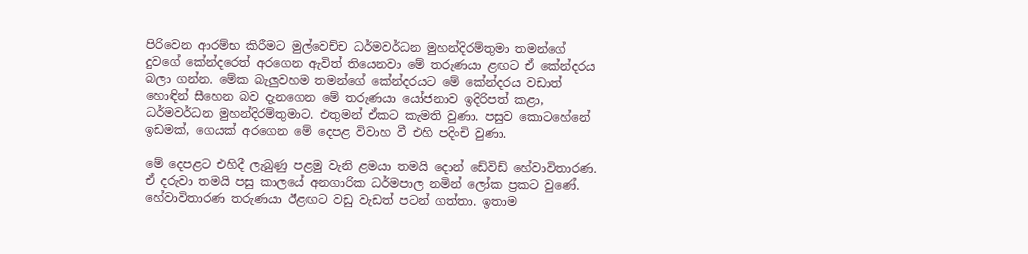පිරිවෙන ආරම්භ කිරීමට මුල්වෙච්ච ධර්මවර්ධන මුහන්දිරම්තුමා තමන්ගේ දුවගේ කේන්දරෙත් අරගෙන ඇවිත් තියෙනවා මේ තරුණයා ළඟට ඒ කේන්දරය බලා ගන්න. මේක බැලුවහම තමන්ගේ කේන්දරයට මේ කේන්දරය වඩාත් හොඳින් සීහෙන බව දැනගෙන මේ තරුණයා යෝජනාව ඉදිරිපත් කළා, ධර්මවර්ධන මුහන්දිරම්තුමාට. එතුමන් ඒකට කැමති වුණා. පසුව කොටහේනේ ඉඩමක්‌, ගෙයක්‌ අරගෙන මේ දෙපළ විවාහ වී එහි පදිංචි වුණා.

මේ දෙපළට එහිදී ලැබුණු පළමු වැනි ළමයා තමයි දොන් ඩේවිඩ් හේවාවිතාරණ. ඒ දරුවා තමයි පසු කාලයේ අනගාරික ධර්මපාල නමින් ලෝක ප්‍රකට වුණේ. හේවාවිතාරණ තරුණයා ඊළඟට වඩු වැඩත් පටන් ගත්තා. ඉතාම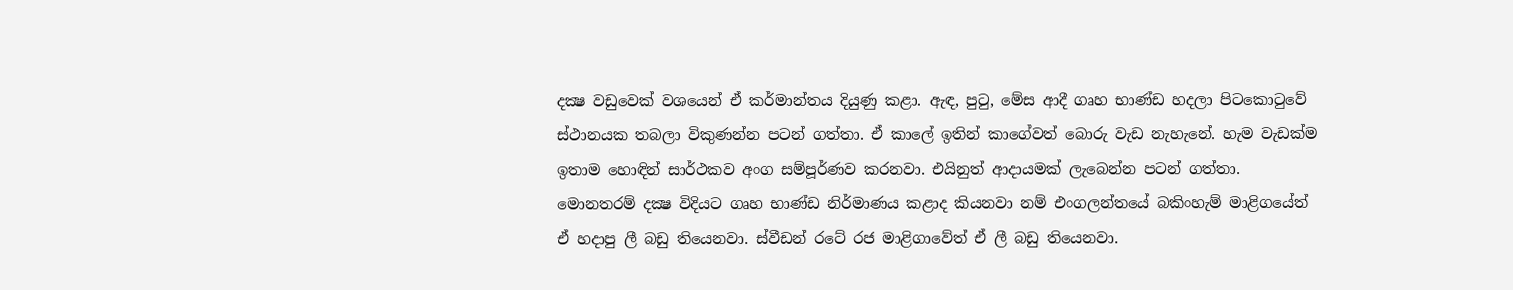දක්‍ෂ වඩුවෙක්‌ වශයෙන් ඒ කර්මාන්තය දියුණු කළා. ඇඳ, පුටු, මේස ආදී ගෘහ භාණ්‌ඩ හදලා පිටකොටුවේ ස්‌ථානයක තබලා විකුණන්න පටන් ගත්තා. ඒ කාලේ ඉතින් කාගේවත් බොරු වැඩ නැහැනේ. හැම වැඩක්‌ම ඉතාම හොඳින් සාර්ථකව අංග සම්පූර්ණව කරනවා. එයිනුත් ආදායමක්‌ ලැබෙන්න පටන් ගත්තා. මොනතරම් දක්‍ෂ විදියට ගෘහ භාණ්‌ඩ නිර්මාණය කළාද කියනවා නම් එංගලන්තයේ බකිංහැම් මාළිගයේත් ඒ හදාපු ලී බඩු තියෙනවා. ස්‌වීඩන් රටේ රජ මාළිගාවේත් ඒ ලී බඩු තියෙනවා.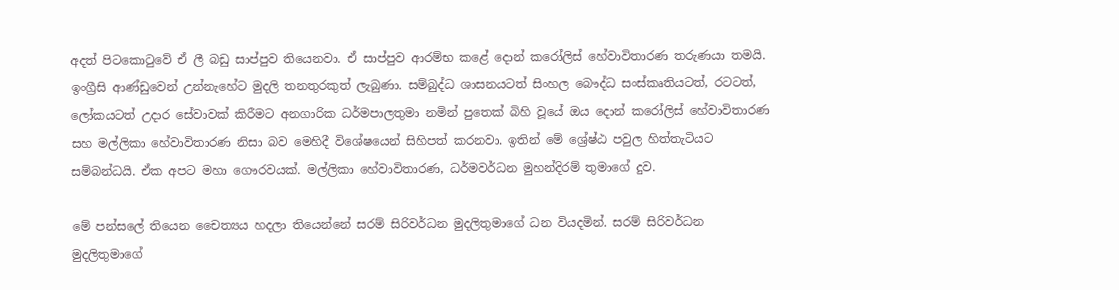අදත් පිටකොටුවේ ඒ ලී බඩු සාප්පුව තියෙනවා. ඒ සාප්පුව ආරම්භ කළේ දොන් කරෝලිස්‌ හේවාවිතාරණ තරුණයා තමයි. ඉංග්‍රීසි ආණ්‌ඩුවෙන් උන්නැහේට මුදලි තනතුරකුත් ලැබුණා. සම්බුද්ධ ශාසනයටත් සිංහල බෞද්ධ සංස්‌කෘතියටත්, රටටත්, ලෝකයටත් උදාර සේවාවක්‌ කිරීමට අනගාරික ධර්මපාලතුමා නමින් පුතෙක්‌ බිහි වූයේ ඔය දොන් කරෝලිස්‌ හේවාවිතාරණ සහ මල්ලිකා හේවාවිතාරණ නිසා බව මෙහිදී විශේෂයෙන් සිහිපත් කරනවා. ඉතින් මේ ශ්‍රේෂ්ඨ පවුල හිත්තැටියට සම්බන්ධයි. ඒක අපට මහා ගෞරවයක්‌. මල්ලිකා හේවාවිතාරණ, ධර්මවර්ධන මුහන්දිරම් තුමාගේ දුව.

මේ පන්සලේ තියෙන චෛත්‍යය හදලා තියෙන්නේ සරම් සිරිවර්ධන මුදලිතුමාගේ ධන වියදමින්. සරම් සිරිවර්ධන මුදලිතුමාගේ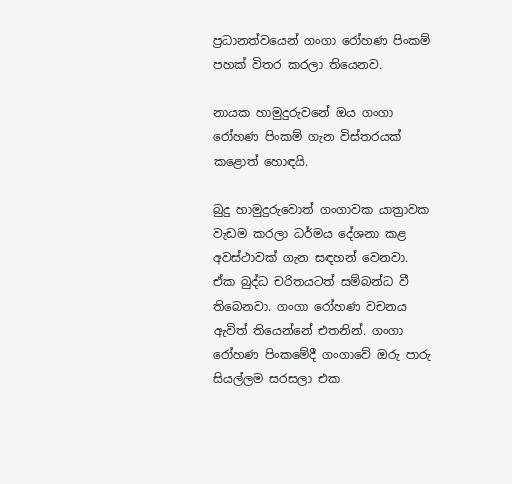ප්‍රධානත්වයෙන් ගංගා රෝහණ පිංකම් පහක්‌ විතර කරලා තියෙනව.

නායක හාමුදුරුවනේ ඔය ගංගා රෝහණ පිංකම් ගැන විස්‌තරයක්‌ කළොත් හොඳයි.

බුදු හාමුදුරුවොත් ගංගාවක යාත්‍රාවක වැඩම කරලා ධර්මය දේශනා කළ අවස්‌ථාවක්‌ ගැන සඳහන් වෙනවා. ඒක බුද්ධ චරිතයටත් සම්බන්ධ වී තිබෙනවා. ගංගා රෝහණ වචනය ඇවිත් තියෙන්නේ එතනින්. ගංගා රෝහණ පිංකමේදී ගංගාවේ ඔරු පාරු සියල්ලම සරසලා එක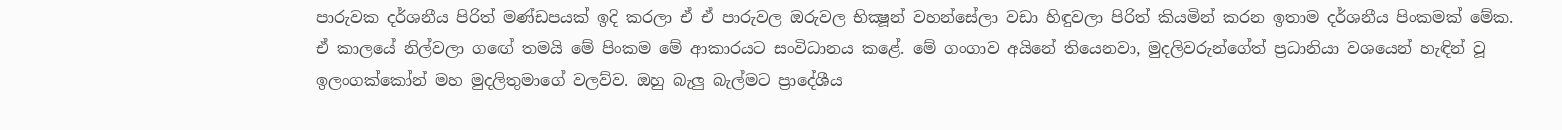පාරුවක දර්ශනීය පිරිත් මණ්‌ඩපයක්‌ ඉදි කරලා ඒ ඒ පාරුවල ඔරුවල භික්‍ෂූන් වහන්සේලා වඩා හිඳුවලා පිරිත් කියමින් කරන ඉතාම දර්ශනීය පිංකමක්‌ මේක. ඒ කාලයේ නිල්වලා ගඟේ තමයි මේ පිංකම මේ ආකාරයට සංවිධානය කළේ. මේ ගංගාව අයිනේ තියෙනවා, මුදලිවරුන්ගේත් ප්‍රධානියා වශයෙන් හැඳින් වූ ඉලංගක්‌කෝන් මහ මුදලිතුමාගේ වලව්ව. ඔහු බැලු බැල්මට ප්‍රාදේශීය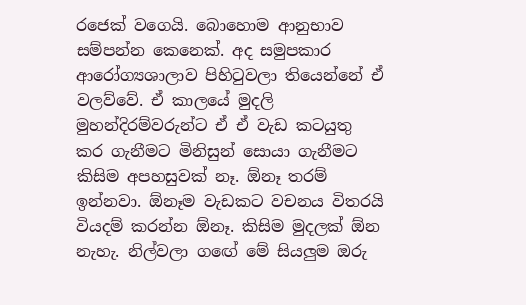රජෙක්‌ වගෙයි. බොහොම ආනුභාව සම්පන්න කෙනෙක්‌. අද සමුපකාර ආරෝග්‍යශාලාව පිහිටුවලා තියෙන්නේ ඒ වලව්වේ. ඒ කාලයේ මුදලි මුහන්දිරම්වරුන්ට ඒ ඒ වැඩ කටයුතු කර ගැනීමට මිනිසුන් සොයා ගැනීමට කිසිම අපහසුවක්‌ නෑ. ඕනෑ තරම් ඉන්නවා. ඕනෑම වැඩකට වචනය විතරයි වියදම් කරන්න ඕනෑ. කිසිම මුදලක්‌ ඕන නැහැ. නිල්වලා ගඟේ මේ සියලුම ඔරු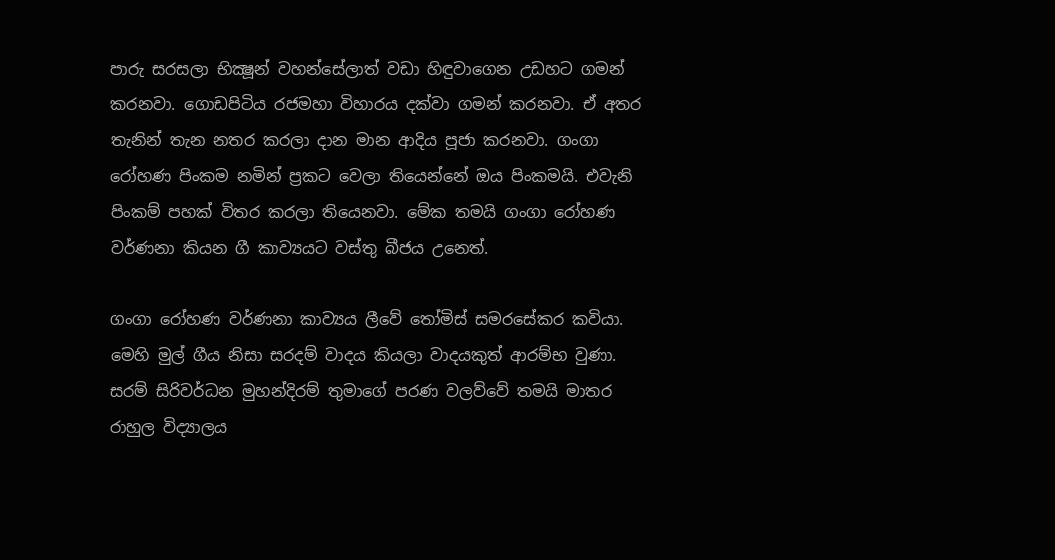පාරු සරසලා භික්‍ෂූන් වහන්සේලාත් වඩා හිඳුවාගෙන උඩහට ගමන් කරනවා. ගොඩපිටිය රජමහා විහාරය දක්‌වා ගමන් කරනවා. ඒ අතර තැනින් තැන නතර කරලා දාන මාන ආදිය පූජා කරනවා. ගංගා රෝහණ පිංකම නමින් ප්‍රකට වෙලා තියෙන්නේ ඔය පිංකමයි. එවැනි පිංකම් පහක්‌ විතර කරලා තියෙනවා. මේක තමයි ගංගා රෝහණ වර්ණනා කියන ගී කාව්‍යයට වස්‌තු බීජය උනෙත්.

ගංගා රෝහණ වර්ණනා කාව්‍යය ලීවේ තෝමිස්‌ සමරසේකර කවියා. මෙහි මුල් ගීය නිසා සරදම් වාදය කියලා වාදයකුත් ආරම්භ වුණා. සරම් සිරිවර්ධන මුහන්දිරම් තුමාගේ පරණ වලව්වේ තමයි මාතර රාහුල විද්‍යාලය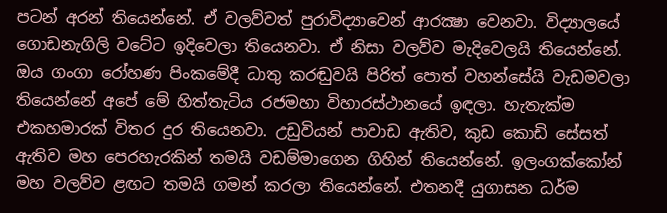පටන් අරන් තියෙන්නේ. ඒ වලව්වත් පුරාවිද්‍යාවෙන් ආරක්‍ෂා වෙනවා. විද්‍යාලයේ ගොඩනැගිලි වටේට ඉදිවෙලා තියෙනවා. ඒ නිසා වලව්ව මැදිවෙලයි තියෙන්නේ. ඔය ගංගා රෝහණ පිංකමේදී ධාතු කරඬුවයි පිරිත් පොත් වහන්සේයි වැඩමවලා තියෙන්නේ අපේ මේ හිත්තැටිය රජමහා විහාරස්‌ථානයේ ඉඳලා. හැතැක්‌ම එකහමාරක්‌ විතර දුර තියෙනවා. උඩුවියන් පාවාඩ ඇතිව, කුඩ කොඩි සේසත් ඇතිව මහ පෙරහැරකින් තමයි වඩම්මාගෙන ගිහින් තියෙන්නේ. ඉලංගක්‌කෝන් මහ වලව්ව ළඟට තමයි ගමන් කරලා තියෙන්නේ. එතනදී යුගාසන ධර්ම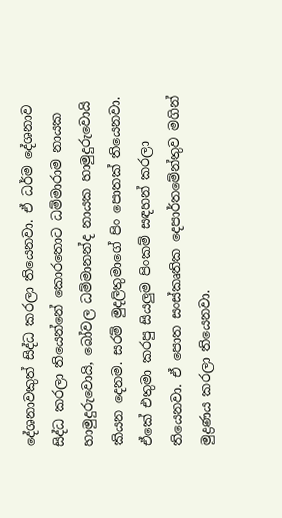දේශනාවකුත් සිද්ධ කරලා තියෙනවා. ඒ ධර්ම දේශනාව සිද්ධ කරලා තියෙන්නේ කොරතොට ධම්මාරාම නායක හාමුදුරුවොයි, බෝවල ධම්මානන්ද නායක හාමුදුරුවොයි කියන දෙනම. සරම් මුදලිතුමාගේ පිං පොතක්‌ තියෙනවා. ඒකේ එතුමා කරපු සියලුම පිංකම් සඳහන් කරලා තියෙනවා. ඒ පොත සංස්‌කෘතික දෙපාර්තමේන්තුව මගින් මුද්‍රණය කරලා තියෙනවා.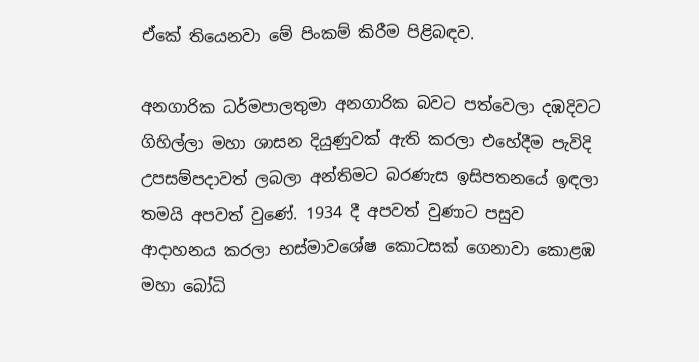ඒකේ තියෙනවා මේ පිංකම් කිරීම පිළිබඳව.

අනගාරික ධර්මපාලතුමා අනගාරික බවට පත්වෙලා දඹදිවට ගිහිල්ලා මහා ශාසන දියුණුවක්‌ ඇති කරලා එහේදීම පැවිදි උපසම්පදාවත් ලබලා අන්තිමට බරණැස ඉසිපතනයේ ඉඳලා තමයි අපවත් වුණේ. 1934 දී අපවත් වුණාට පසුව ආදාහනය කරලා භස්‌මාවශේෂ කොටසක්‌ ගෙනාවා කොළඹ මහා බෝධි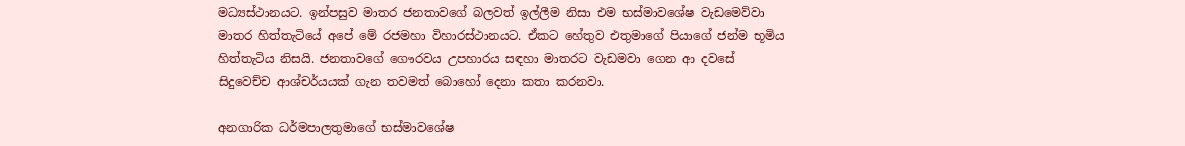මධ්‍යස්‌ථානයට. ඉන්පසුව මාතර ජනතාවගේ බලවත් ඉල්ලීම නිසා එම භස්‌මාවශේෂ වැඩමෙව්වා මාතර හිත්තැටියේ අපේ මේ රජමහා විහාරස්‌ථානයට. ඒකට හේතුව එතුමාගේ පියාගේ ජන්ම භූමිය හිත්තැටිය නිසයි. ජනතාවගේ ගෞරවය උපහාරය සඳහා මාතරට වැඩමවා ගෙන ආ දවසේ සිදුවෙච්ච ආශ්චර්යයක්‌ ගැන තවමත් බොහෝ දෙනා කතා කරනවා.

අනගාරික ධර්මපාලතුමාගේ භස්‌මාවශේෂ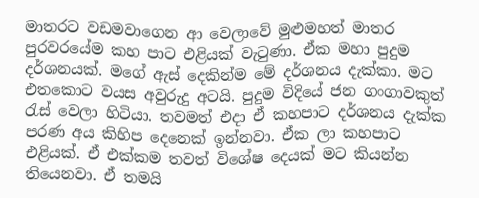මාතරට වඩමවාගෙන ආ වෙලාවේ මුළුමහත් මාතර පුරවරයේම කහ පාට එළියක්‌ වැටුණා. ඒක මහා පුදුම දර්ශනයක්‌. මගේ ඇස්‌ දෙකින්ම මේ දර්ශනය දැක්‌කා. මට එතකොට වයස අවුරුදු අටයි. පුදුම විදියේ ජන ගංගාවකුත් රැස්‌ වෙලා හිටියා. තවමත් එදා ඒ කහපාට දර්ශනය දැක්‌ක පරණ අය කිහිප දෙනෙක්‌ ඉන්නවා. ඒක ලා කහපාට එළියක්‌. ඒ එක්‌කම තවත් විශේෂ දෙයක්‌ මට කියන්න තියෙනවා. ඒ තමයි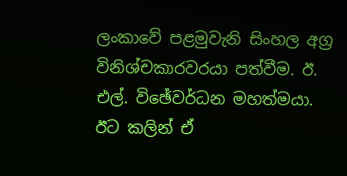ලංකාවේ පළමුවැනි සිංහල අග්‍ර විනිශ්චකාරවරයා පත්වීම. ඊ. එල්. විඡේවර්ධන මහත්මයා. ඊට කලින් ඒ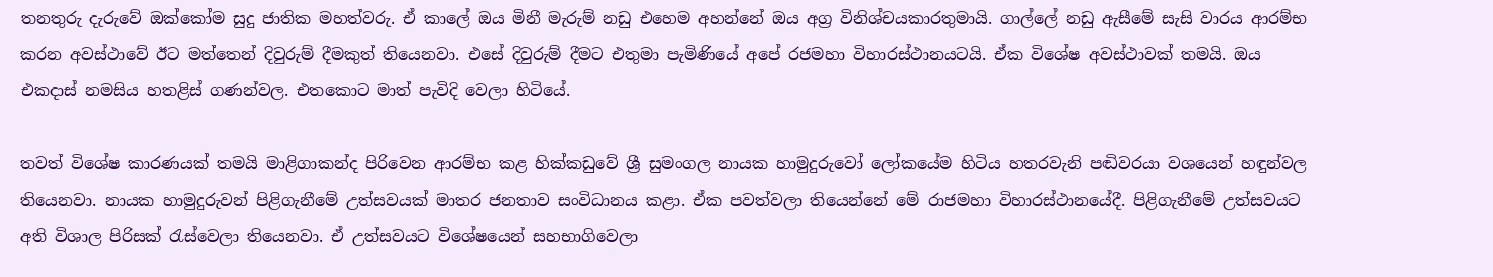තනතුරු දැරුවේ ඔක්‌කෝම සුදු ජාතික මහත්වරු. ඒ කාලේ ඔය මිනී මැරුම් නඩු එහෙම අහන්නේ ඔය අග්‍ර විනිශ්චයකාරතුමායි. ගාල්ලේ නඩු ඇසීමේ සැසි වාරය ආරම්භ කරන අවස්‌ථාවේ ඊට මත්තෙන් දිවුරුම් දීමකුත් තියෙනවා. එසේ දිවුරුම් දීමට එතුමා පැමිණියේ අපේ රජමහා විහාරස්‌ථානයටයි. ඒක විශේෂ අවස්‌ථාවක්‌ තමයි. ඔය එකදාස්‌ නමසිය හතළිස්‌ ගණන්වල. එතකොට මාත් පැවිදි වෙලා හිටියේ.

තවත් විශේෂ කාරණයක්‌ තමයි මාළිගාකන්ද පිරිවෙන ආරම්භ කළ හික්‌කඩුවේ ශ්‍රී සුමංගල නායක හාමුදුරුවෝ ලෝකයේම හිටිය හතරවැනි පඬිවරයා වශයෙන් හඳුන්වල තියෙනවා. නායක හාමුදුරුවන් පිළිගැනීමේ උත්සවයක්‌ මාතර ජනතාව සංවිධානය කළා. ඒක පවත්වලා තියෙන්නේ මේ රාජමහා විහාරස්‌ථානයේදී. පිළිගැනීමේ උත්සවයට අති විශාල පිරිසක්‌ රැස්‌වෙලා තියෙනවා. ඒ උත්සවයට විශේෂයෙන් සහභාගිවෙලා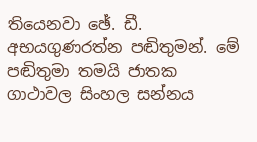තියෙනවා ඡේ. ඩී. අභයගුණරත්න පඬිතුමන්. මේ පඬිතුමා තමයි ජාතක ගාථාවල සිංහල සන්නය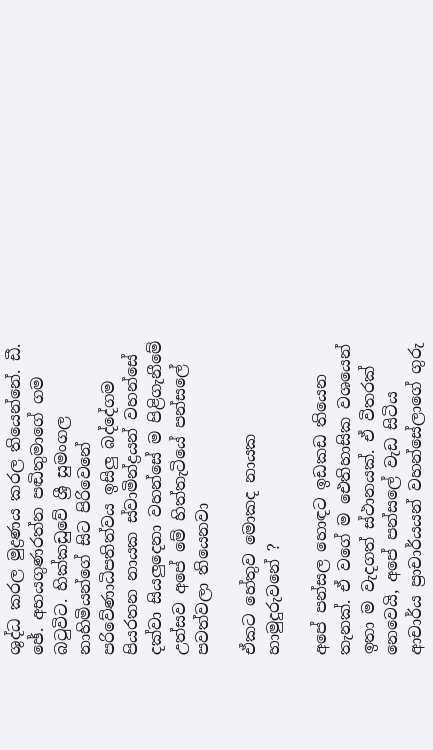ශුද්ධ කරල මුද්‍රණය කරල තියෙන්නේ. ඩී. ඡේ. අභයගුණරත්න පඬිතුමාගේ ගම බටුවිට. හික්‌කඩුවේ ශ්‍රී සුමංගල නාහිමියන්ගේ සිට පිරිවෙනේ පරිවේණාධිපතිත්වය ඉසිලු බද්දේගම පියරතන නායක ස්‌වාමින්ද්‍රයන් වහන්සේ දක්‌වා සියලුදෙනා වහන්සේ ම පිළිගැනීමේ උත්සව අපේ මේ හිත්තැටියේ පන්සලේ පවත්වලා තියෙනවා

ඒකට හේතුව මොකද නායක හාමුදුරුවනේ ?

අපේ පන්සල හොඳට ඉඩකඩ තියෙන තැනක්‌. ඒ වගේ ම ඓතිහාසික වශයෙන් ඉතා ම වැදගත් ස්‌ථානයක්‌. ඒ විතරක්‌ නෙවෙයි, අපේ පන්සලේ වැඩ සිටිය ආචාර්ය ප්‍රාචාර්යයන් වහන්සේලාගේ ගුරු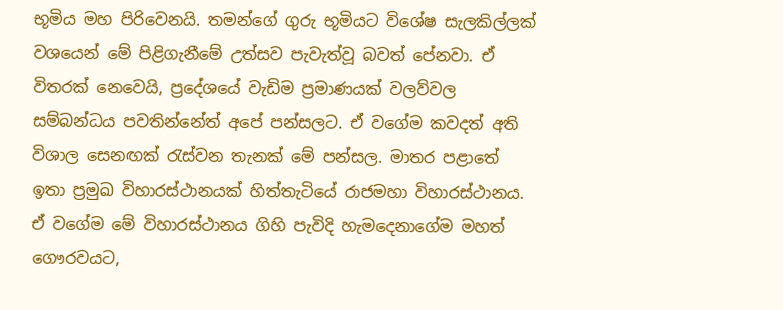භූමිය මහ පිරිවෙනයි. තමන්ගේ ගුරු භූමියට විශේෂ සැලකිල්ලක්‌ වශයෙන් මේ පිළිගැනීමේ උත්සව පැවැත්වූ බවත් පේනවා. ඒ විතරක්‌ නෙවෙයි, ප්‍රදේශයේ වැඩිම ප්‍රමාණයක්‌ වලව්වල සම්බන්ධය පවතින්නේත් අපේ පන්සලට. ඒ වගේම කවදත් අති විශාල සෙනඟක්‌ රැස්‌වන තැනක්‌ මේ පන්සල. මාතර පළාතේ ඉතා ප්‍රමුඛ විහාරස්‌ථානයක්‌ හිත්තැටියේ රාජමහා විහාරස්‌ථානය. ඒ වගේම මේ විහාරස්‌ථානය ගිහි පැවිදි හැමදෙනාගේම මහත් ගෞරවයට,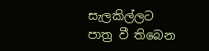සැලකිල්ලට පාත්‍ර වී තිබෙන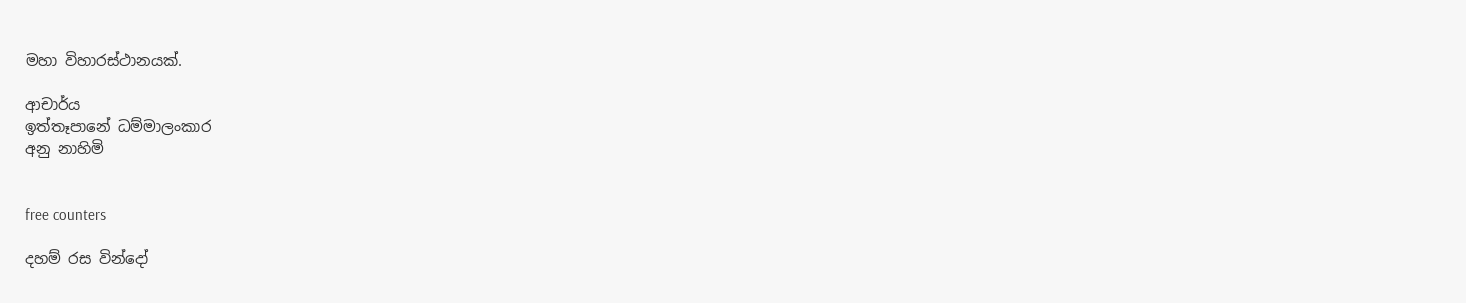මහා විහාරස්‌ථානයක්‌.

ආචාර්ය
ඉත්තෑපානේ ධම්මාලංකාර
අනු නාහිමි


free counters

දහම් රස වින්දෝ